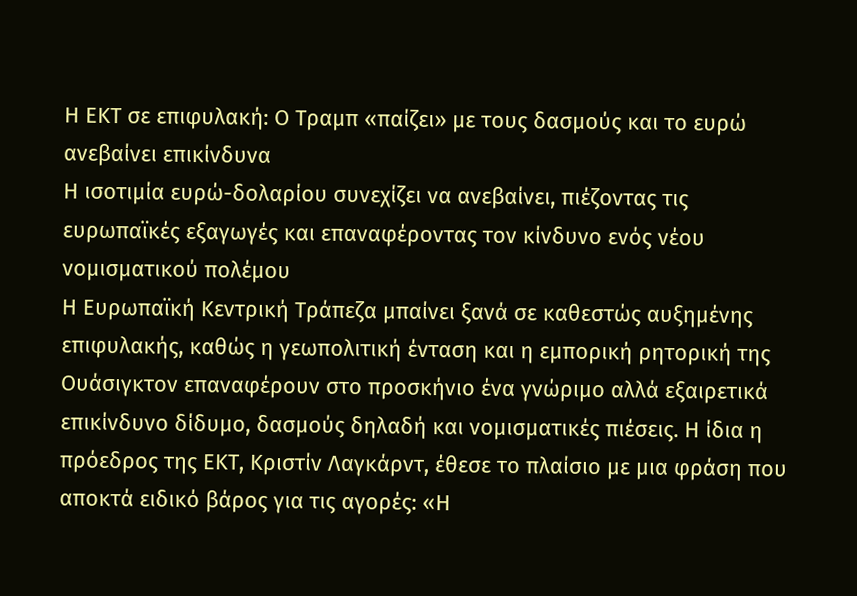Η ΕΚΤ σε επιφυλακή: Ο Τραμπ «παίζει» με τους δασμούς και το ευρώ ανεβαίνει επικίνδυνα
Η ισοτιμία ευρώ-δολαρίου συνεχίζει να ανεβαίνει, πιέζοντας τις ευρωπαϊκές εξαγωγές και επαναφέροντας τον κίνδυνο ενός νέου νομισματικού πολέμου
Η Ευρωπαϊκή Κεντρική Τράπεζα μπαίνει ξανά σε καθεστώς αυξημένης επιφυλακής, καθώς η γεωπολιτική ένταση και η εμπορική ρητορική της Ουάσιγκτον επαναφέρουν στο προσκήνιο ένα γνώριμο αλλά εξαιρετικά επικίνδυνο δίδυμο, δασμούς δηλαδή και νομισματικές πιέσεις. Η ίδια η πρόεδρος της ΕΚΤ, Κριστίν Λαγκάρντ, έθεσε το πλαίσιο με μια φράση που αποκτά ειδικό βάρος για τις αγορές: «Η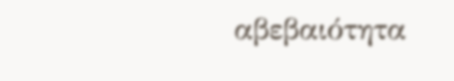αβεβαιότητα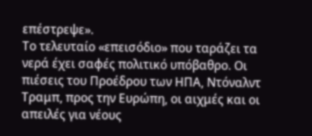επέστρεψε».
Το τελευταίο «επεισόδιο» που ταράζει τα νερά έχει σαφές πολιτικό υπόβαθρο. Οι πιέσεις του Προέδρου των ΗΠΑ, Ντόναλντ Τραμπ, προς την Ευρώπη, οι αιχμές και οι απειλές για νέους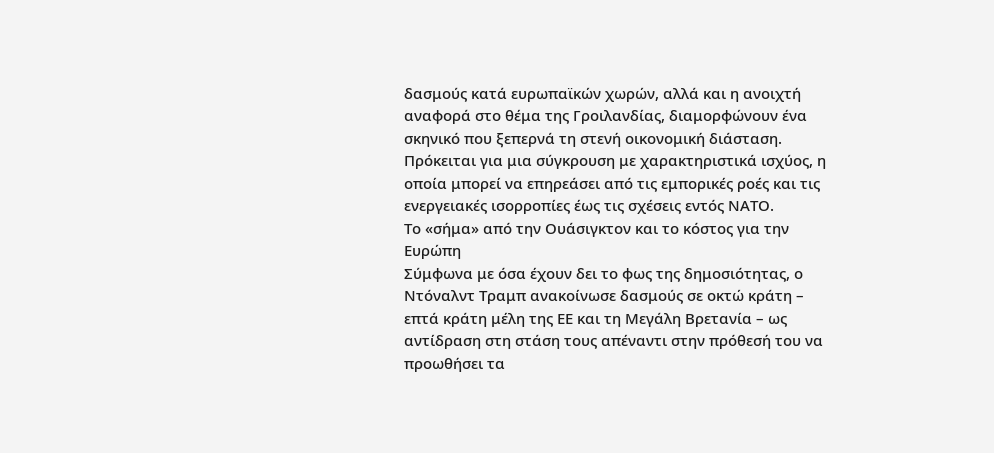δασμούς κατά ευρωπαϊκών χωρών, αλλά και η ανοιχτή αναφορά στο θέμα της Γροιλανδίας, διαμορφώνουν ένα σκηνικό που ξεπερνά τη στενή οικονομική διάσταση. Πρόκειται για μια σύγκρουση με χαρακτηριστικά ισχύος, η οποία μπορεί να επηρεάσει από τις εμπορικές ροές και τις ενεργειακές ισορροπίες έως τις σχέσεις εντός ΝΑΤΟ.
Το «σήμα» από την Ουάσιγκτον και το κόστος για την Ευρώπη
Σύμφωνα με όσα έχουν δει το φως της δημοσιότητας, ο Ντόναλντ Τραμπ ανακοίνωσε δασμούς σε οκτώ κράτη – επτά κράτη μέλη της ΕΕ και τη Μεγάλη Βρετανία – ως αντίδραση στη στάση τους απέναντι στην πρόθεσή του να προωθήσει τα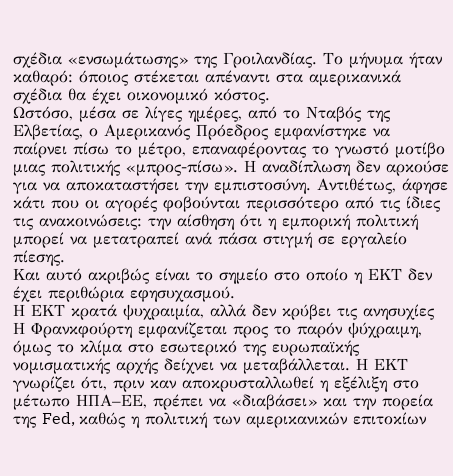σχέδια «ενσωμάτωσης» της Γροιλανδίας. Το μήνυμα ήταν καθαρό: όποιος στέκεται απέναντι στα αμερικανικά σχέδια θα έχει οικονομικό κόστος.
Ωστόσο, μέσα σε λίγες ημέρες, από το Νταβός της Ελβετίας, ο Αμερικανός Πρόεδρος εμφανίστηκε να παίρνει πίσω το μέτρο, επαναφέροντας το γνωστό μοτίβο μιας πολιτικής «μπρος-πίσω». Η αναδίπλωση δεν αρκούσε για να αποκαταστήσει την εμπιστοσύνη. Αντιθέτως, άφησε κάτι που οι αγορές φοβούνται περισσότερο από τις ίδιες τις ανακοινώσεις: την αίσθηση ότι η εμπορική πολιτική μπορεί να μετατραπεί ανά πάσα στιγμή σε εργαλείο πίεσης.
Και αυτό ακριβώς είναι το σημείο στο οποίο η ΕΚΤ δεν έχει περιθώρια εφησυχασμού.
Η ΕΚΤ κρατά ψυχραιμία, αλλά δεν κρύβει τις ανησυχίες
Η Φρανκφούρτη εμφανίζεται προς το παρόν ψύχραιμη, όμως το κλίμα στο εσωτερικό της ευρωπαϊκής νομισματικής αρχής δείχνει να μεταβάλλεται. Η ΕΚΤ γνωρίζει ότι, πριν καν αποκρυσταλλωθεί η εξέλιξη στο μέτωπο ΗΠΑ–ΕΕ, πρέπει να «διαβάσει» και την πορεία της Fed, καθώς η πολιτική των αμερικανικών επιτοκίων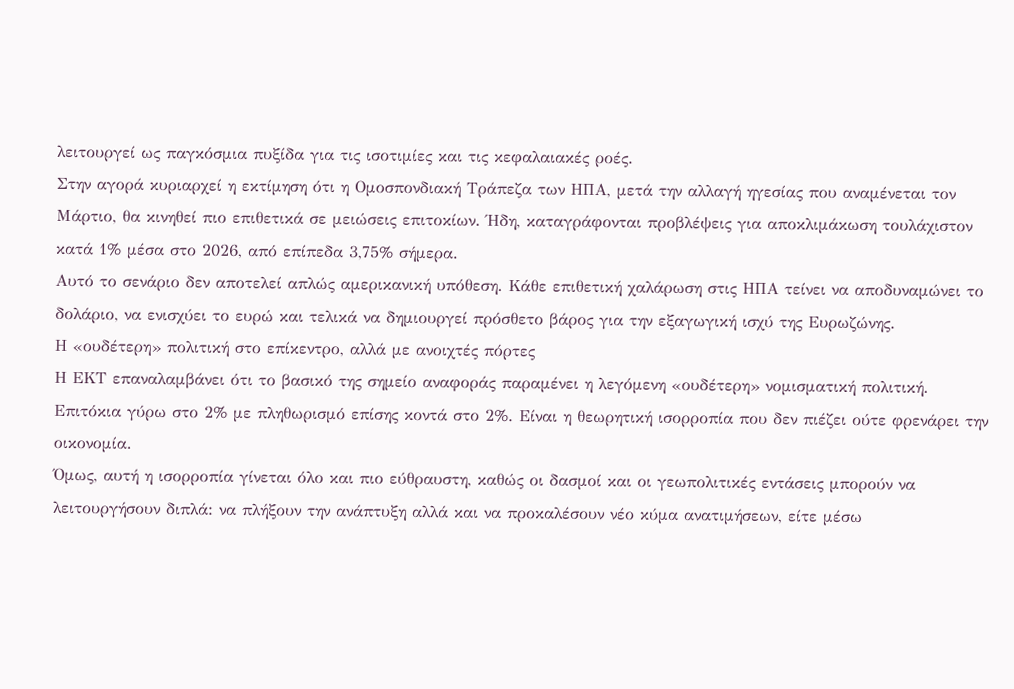λειτουργεί ως παγκόσμια πυξίδα για τις ισοτιμίες και τις κεφαλαιακές ροές.
Στην αγορά κυριαρχεί η εκτίμηση ότι η Ομοσπονδιακή Τράπεζα των ΗΠΑ, μετά την αλλαγή ηγεσίας που αναμένεται τον Μάρτιο, θα κινηθεί πιο επιθετικά σε μειώσεις επιτοκίων. Ήδη, καταγράφονται προβλέψεις για αποκλιμάκωση τουλάχιστον κατά 1% μέσα στο 2026, από επίπεδα 3,75% σήμερα.
Αυτό το σενάριο δεν αποτελεί απλώς αμερικανική υπόθεση. Κάθε επιθετική χαλάρωση στις ΗΠΑ τείνει να αποδυναμώνει το δολάριο, να ενισχύει το ευρώ και τελικά να δημιουργεί πρόσθετο βάρος για την εξαγωγική ισχύ της Ευρωζώνης.
Η «ουδέτερη» πολιτική στο επίκεντρο, αλλά με ανοιχτές πόρτες
Η ΕΚΤ επαναλαμβάνει ότι το βασικό της σημείο αναφοράς παραμένει η λεγόμενη «ουδέτερη» νομισματική πολιτική. Επιτόκια γύρω στο 2% με πληθωρισμό επίσης κοντά στο 2%. Είναι η θεωρητική ισορροπία που δεν πιέζει ούτε φρενάρει την οικονομία.
Όμως, αυτή η ισορροπία γίνεται όλο και πιο εύθραυστη, καθώς οι δασμοί και οι γεωπολιτικές εντάσεις μπορούν να λειτουργήσουν διπλά: να πλήξουν την ανάπτυξη αλλά και να προκαλέσουν νέο κύμα ανατιμήσεων, είτε μέσω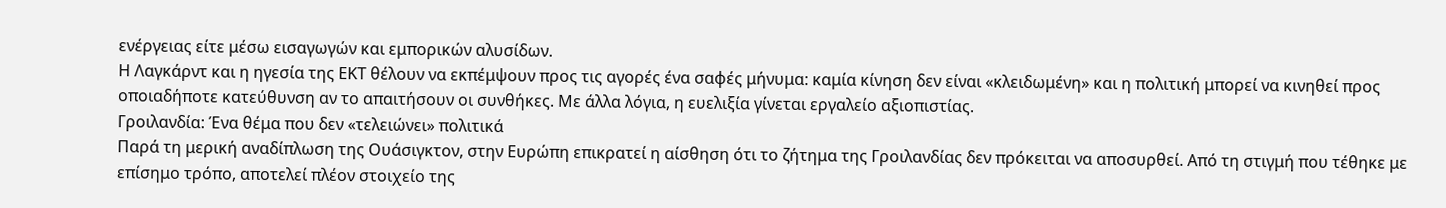ενέργειας είτε μέσω εισαγωγών και εμπορικών αλυσίδων.
Η Λαγκάρντ και η ηγεσία της ΕΚΤ θέλουν να εκπέμψουν προς τις αγορές ένα σαφές μήνυμα: καμία κίνηση δεν είναι «κλειδωμένη» και η πολιτική μπορεί να κινηθεί προς οποιαδήποτε κατεύθυνση αν το απαιτήσουν οι συνθήκες. Με άλλα λόγια, η ευελιξία γίνεται εργαλείο αξιοπιστίας.
Γροιλανδία: Ένα θέμα που δεν «τελειώνει» πολιτικά
Παρά τη μερική αναδίπλωση της Ουάσιγκτον, στην Ευρώπη επικρατεί η αίσθηση ότι το ζήτημα της Γροιλανδίας δεν πρόκειται να αποσυρθεί. Από τη στιγμή που τέθηκε με επίσημο τρόπο, αποτελεί πλέον στοιχείο της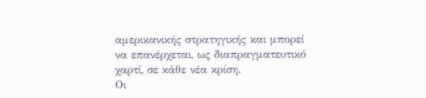αμερικανικής στρατηγικής και μπορεί να επανέρχεται, ως διαπραγματευτικό χαρτί, σε κάθε νέα κρίση.
Οι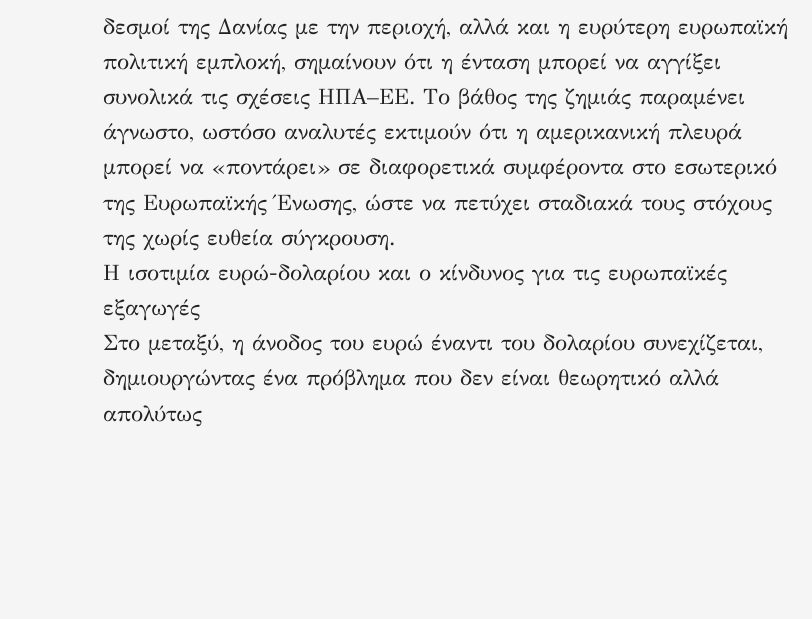δεσμοί της Δανίας με την περιοχή, αλλά και η ευρύτερη ευρωπαϊκή πολιτική εμπλοκή, σημαίνουν ότι η ένταση μπορεί να αγγίξει συνολικά τις σχέσεις ΗΠΑ–ΕΕ. Το βάθος της ζημιάς παραμένει άγνωστο, ωστόσο αναλυτές εκτιμούν ότι η αμερικανική πλευρά μπορεί να «ποντάρει» σε διαφορετικά συμφέροντα στο εσωτερικό της Ευρωπαϊκής Ένωσης, ώστε να πετύχει σταδιακά τους στόχους της χωρίς ευθεία σύγκρουση.
Η ισοτιμία ευρώ-δολαρίου και ο κίνδυνος για τις ευρωπαϊκές εξαγωγές
Στο μεταξύ, η άνοδος του ευρώ έναντι του δολαρίου συνεχίζεται, δημιουργώντας ένα πρόβλημα που δεν είναι θεωρητικό αλλά απολύτως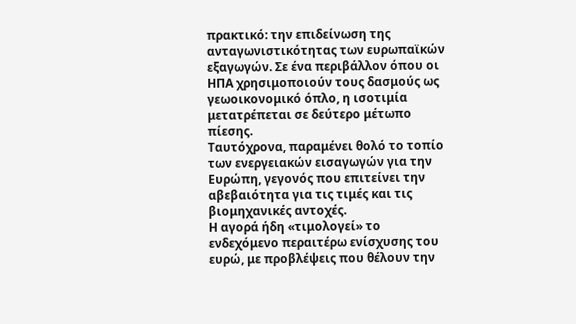πρακτικό: την επιδείνωση της ανταγωνιστικότητας των ευρωπαϊκών εξαγωγών. Σε ένα περιβάλλον όπου οι ΗΠΑ χρησιμοποιούν τους δασμούς ως γεωοικονομικό όπλο, η ισοτιμία μετατρέπεται σε δεύτερο μέτωπο πίεσης.
Ταυτόχρονα, παραμένει θολό το τοπίο των ενεργειακών εισαγωγών για την Ευρώπη, γεγονός που επιτείνει την αβεβαιότητα για τις τιμές και τις βιομηχανικές αντοχές.
Η αγορά ήδη «τιμολογεί» το ενδεχόμενο περαιτέρω ενίσχυσης του ευρώ, με προβλέψεις που θέλουν την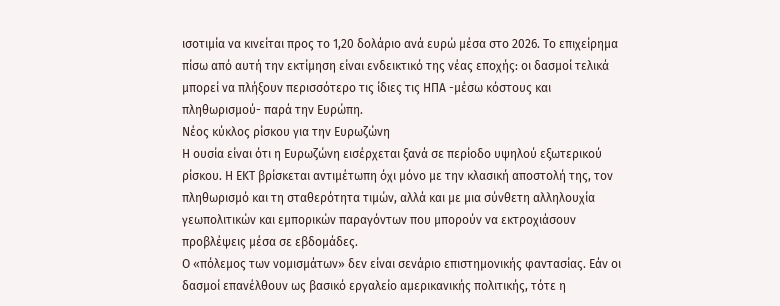ισοτιμία να κινείται προς το 1,20 δολάριο ανά ευρώ μέσα στο 2026. Το επιχείρημα πίσω από αυτή την εκτίμηση είναι ενδεικτικό της νέας εποχής: οι δασμοί τελικά μπορεί να πλήξουν περισσότερο τις ίδιες τις ΗΠΑ -μέσω κόστους και πληθωρισμού- παρά την Ευρώπη.
Νέος κύκλος ρίσκου για την Ευρωζώνη
Η ουσία είναι ότι η Ευρωζώνη εισέρχεται ξανά σε περίοδο υψηλού εξωτερικού ρίσκου. Η ΕΚΤ βρίσκεται αντιμέτωπη όχι μόνο με την κλασική αποστολή της, τον πληθωρισμό και τη σταθερότητα τιμών, αλλά και με μια σύνθετη αλληλουχία γεωπολιτικών και εμπορικών παραγόντων που μπορούν να εκτροχιάσουν προβλέψεις μέσα σε εβδομάδες.
Ο «πόλεμος των νομισμάτων» δεν είναι σενάριο επιστημονικής φαντασίας. Εάν οι δασμοί επανέλθουν ως βασικό εργαλείο αμερικανικής πολιτικής, τότε η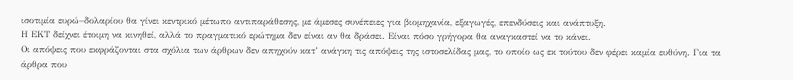ισοτιμία ευρώ–δολαρίου θα γίνει κεντρικό μέτωπο αντιπαράθεσης, με άμεσες συνέπειες για βιομηχανία, εξαγωγές, επενδύσεις και ανάπτυξη.
Η ΕΚΤ δείχνει έτοιμη να κινηθεί, αλλά το πραγματικό ερώτημα δεν είναι αν θα δράσει. Είναι πόσο γρήγορα θα αναγκαστεί να το κάνει.
Οι απόψεις που εκφράζονται στα σχόλια των άρθρων δεν απηχούν κατ’ ανάγκη τις απόψεις της ιστοσελίδας μας, το οποίο ως εκ τούτου δεν φέρει καμία ευθύνη. Για τα άρθρα που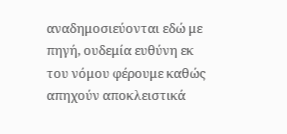αναδημοσιεύονται εδώ με πηγή, ουδεμία ευθύνη εκ του νόμου φέρουμε καθώς απηχούν αποκλειστικά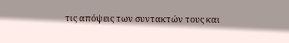τις απόψεις των συντακτών τους και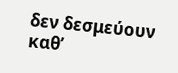δεν δεσμεύουν καθ’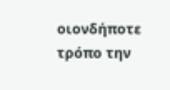οιονδήποτε τρόπο την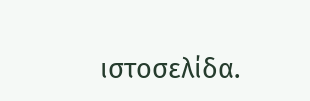ιστοσελίδα.